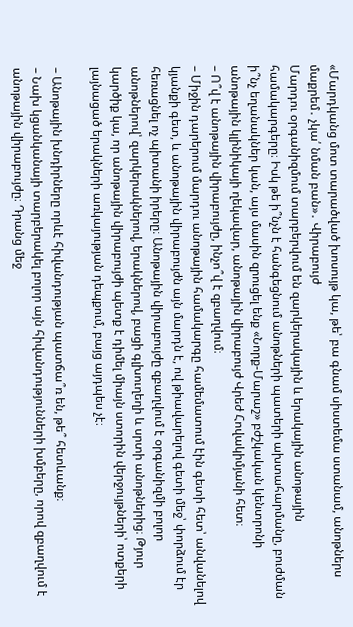«Մարդկանց մոտ տարածված խոսույթ կա, թե՝ բա գնամ սիստեմա ստանամ, անոթներս մաքրեմ․ չկա՛ նման բան»․ Վիրաբույժ
Մարդու օրգանիզմում տարբերվում են զարկերակային և երակային անոթային համակարգերը։ Իսկ թե ի՞նչն է հանգեցնում անոթների պատերի ախտահարմանը, բուժման ի՞նչ եղանակներ կան, այս մասին զրուցել ենք «Նորք-Մարաշ» բժշկական կենտրոնի անոթային կլինիկայի ղեկավար, անոթային վիրաբույժ Վրեժ Հովակիմյանի հետ։
– Ո՞վ է անոթային վիրաբույժը, ինչո՞վ է զբաղվում։
– Միջին դարերում մարդու անոթային համակարգը համեմատում էին գետի հետ՝ անվանելով կյանքի գետ, և անոթային վիրաբույժն այն մարդն է, ով թիավարելով գետի մեջ՝ փորձում էր հեռացնել ոչ պիտանի իրերը։ Անոթային վիրաբույժը զբաղվում է օրգանիզմի բոլոր անոթներով՝ զարկերակներով, երակներով, բացի գլխուղեղի և սրտի անոթներից։ Թյուր կարծիք կա, որ անոթային վիրաբույժի պետք է դիմել միայն ստորին վերջույթների՝ ոտքերի լայնացած երակների առկայության դեպքում, բայց այդպես չէ։

– Անոթային խնդիրները որևէ հիվանդության պատճա՞ռ են, թե՞ հետևանք։
– Նախ կցանկանայի տարբերակել բոլոր այն հիվանդությունների խմբերը, որով զբաղվում է անոթային վիրաբույժը։ Դրանց մեջ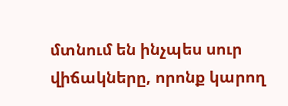մտնում են ինչպես սուր վիճակները, որոնք կարող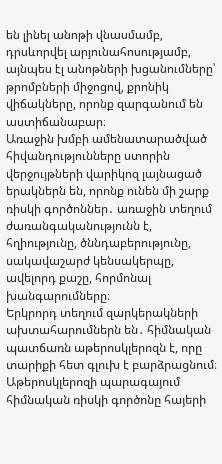են լինել անոթի վնասմամբ, դրսևորվել արյունահոսությամբ, այնպես էլ անոթների խցանումները՝ թրոմբների միջոցով, քրոնիկ վիճակները, որոնք զարգանում են աստիճանաբար։
Առաջին խմբի ամենատարածված հիվանդությունները ստորին վերջույթների վարիկոզ լայնացած երակներն են, որոնք ունեն մի շարք ռիսկի գործոններ․ առաջին տեղում ժառանգականությունն է, հղիությունը, ծննդաբերությունը, սակավաշարժ կենսակերպը, ավելորդ քաշը, հորմոնալ խանգարումները։
Երկրորդ տեղում զարկերակների ախտահարումներն են․ հիմնական պատճառն աթերոսկլերոզն է, որը տարիքի հետ գլուխ է բարձրացնում։ Աթերոսկլերոզի պարագայում հիմնական ռիսկի գործոնը հայերի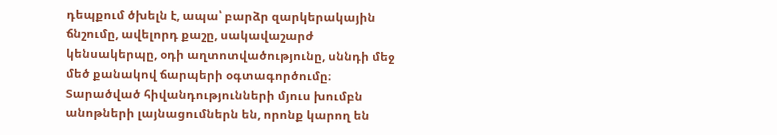դեպքում ծխելն է, ապա՝ բարձր զարկերակային ճնշումը, ավելորդ քաշը, սակավաշարժ կենսակերպը, օդի աղտոտվածությունը, սննդի մեջ մեծ քանակով ճարպերի օգտագործումը։
Տարածված հիվանդությունների մյուս խումբն անոթների լայնացումներն են, որոնք կարող են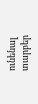ունենալ տարբեր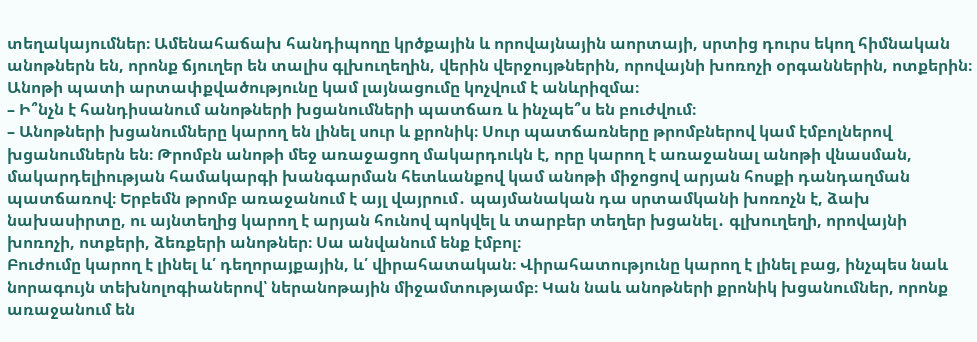տեղակայումներ։ Ամենահաճախ հանդիպողը կրծքային և որովայնային աորտայի, սրտից դուրս եկող հիմնական անոթներն են, որոնք ճյուղեր են տալիս գլխուղեղին, վերին վերջույթներին, որովայնի խոռոչի օրգաններին, ոտքերին։ Անոթի պատի արտափքվածությունը կամ լայնացումը կոչվում է անևրիզմա։
– Ի՞նչն է հանդիսանում անոթների խցանումների պատճառ և ինչպե՞ս են բուժվում։
– Անոթների խցանումները կարող են լինել սուր և քրոնիկ։ Սուր պատճառները թրոմբներով կամ էմբոլներով խցանումներն են։ Թրոմբն անոթի մեջ առաջացող մակարդուկն է, որը կարող է առաջանալ անոթի վնասման, մակարդելիության համակարգի խանգարման հետևանքով կամ անոթի միջոցով արյան հոսքի դանդաղման պատճառով։ Երբեմն թրոմբ առաջանում է այլ վայրում․ պայմանական դա սրտամկանի խոռոչն է, ձախ նախասիրտը, ու այնտեղից կարող է արյան հունով պոկվել և տարբեր տեղեր խցանել․ գլխուղեղի, որովայնի խոռոչի, ոտքերի, ձեռքերի անոթներ։ Սա անվանում ենք էմբոլ։
Բուժումը կարող է լինել և՛ դեղորայքային, և՛ վիրահատական։ Վիրահատությունը կարող է լինել բաց, ինչպես նաև նորագույն տեխնոլոգիաներով՝ ներանոթային միջամտությամբ։ Կան նաև անոթների քրոնիկ խցանումներ, որոնք առաջանում են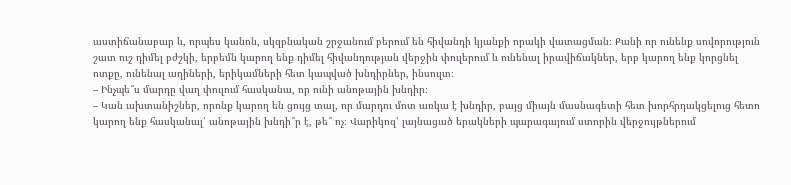աստիճանաբար և, որպես կանոն, սկզբնական շրջանում բերում են հիվանդի կյանքի որակի վատացման։ Քանի որ ունենք սովորություն շատ ուշ դիմել բժշկի, երբեմն կարող ենք դիմել հիվանդության վերջին փուլերում և ունենալ իրավիճակներ, երբ կարող ենք կորցնել ոտքը, ունենալ աղիների, երիկամների հետ կապված խնդիրներ, ինսուլտ։
– Ինչպե՞ս մարդը վաղ փուլում հասկանա, որ ունի անոթային խնդիր։
– Կան ախտանիշներ, որոնք կարող են ցույց տալ, որ մարդու մոտ առկա է խնդիր, բայց միայն մասնագետի հետ խորհրդակցելուց հետո կարող ենք հասկանալ՝ անոթային խնդի՞ր է, թե՞ ոչ։ Վարիկոզ՝ լայնացած երակների պարագայում ստորին վերջույթներում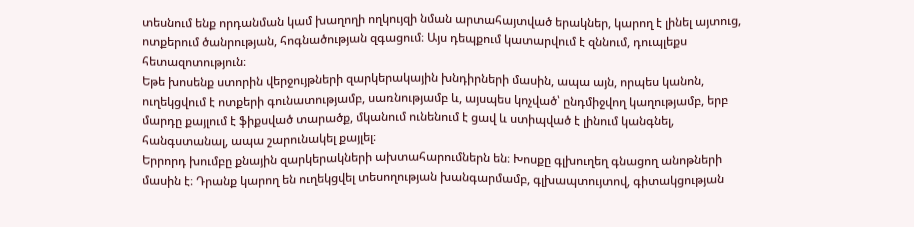տեսնում ենք որդանման կամ խաղողի ողկույզի նման արտահայտված երակներ, կարող է լինել այտուց, ոտքերում ծանրության, հոգնածության զգացում։ Այս դեպքում կատարվում է զննում, դուպլեքս հետազոտություն։
Եթե խոսենք ստորին վերջույթների զարկերակային խնդիրների մասին, ապա այն, որպես կանոն, ուղեկցվում է ոտքերի գունատությամբ, սառնությամբ և, այսպես կոչված՝ ընդմիջվող կաղությամբ, երբ մարդը քայլում է ֆիքսված տարածք, մկանում ունենում է ցավ և ստիպված է լինում կանգնել, հանգստանալ, ապա շարունակել քայլել։
Երրորդ խումբը քնային զարկերակների ախտահարումներն են։ Խոսքը գլխուղեղ գնացող անոթների մասին է։ Դրանք կարող են ուղեկցվել տեսողության խանգարմամբ, գլխապտույտով, գիտակցության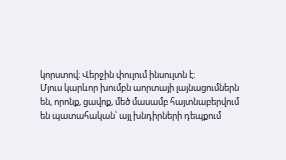կորստով։ Վերջին փուլում ինսուլտն է։
Մյուս կարևոր խումբն աորտայի լայնացումներն են, որոնք, ցավոք, մեծ մասամբ հայտնաբերվում են պատահական՝ այլ խնդիրների դեպքում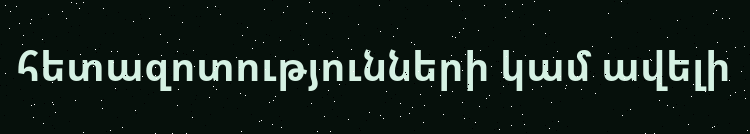հետազոտությունների կամ ավելի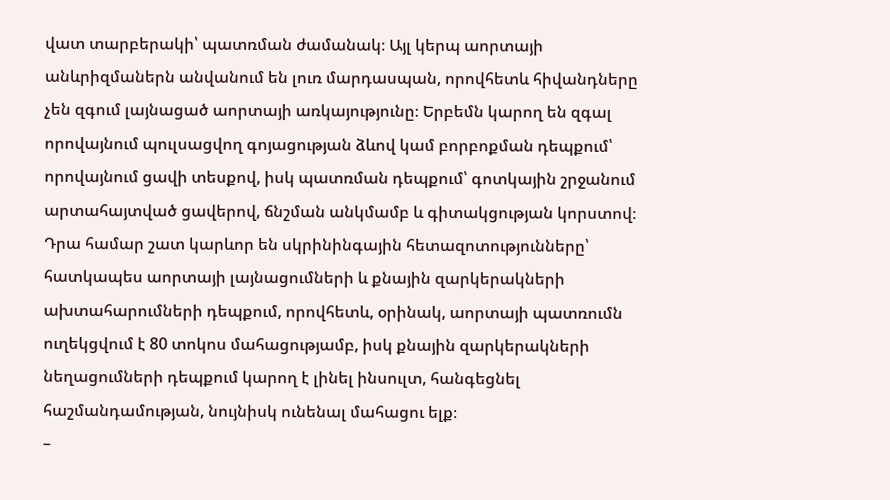վատ տարբերակի՝ պատռման ժամանակ։ Այլ կերպ աորտայի անևրիզմաներն անվանում են լուռ մարդասպան, որովհետև հիվանդները չեն զգում լայնացած աորտայի առկայությունը։ Երբեմն կարող են զգալ որովայնում պուլսացվող գոյացության ձևով կամ բորբոքման դեպքում՝ որովայնում ցավի տեսքով, իսկ պատռման դեպքում՝ գոտկային շրջանում արտահայտված ցավերով, ճնշման անկմամբ և գիտակցության կորստով։ Դրա համար շատ կարևոր են սկրինինգային հետազոտությունները՝ հատկապես աորտայի լայնացումների և քնային զարկերակների ախտահարումների դեպքում, որովհետև, օրինակ, աորտայի պատռումն ուղեկցվում է 80 տոկոս մահացությամբ, իսկ քնային զարկերակների նեղացումների դեպքում կարող է լինել ինսուլտ, հանգեցնել հաշմանդամության, նույնիսկ ունենալ մահացու ելք։
–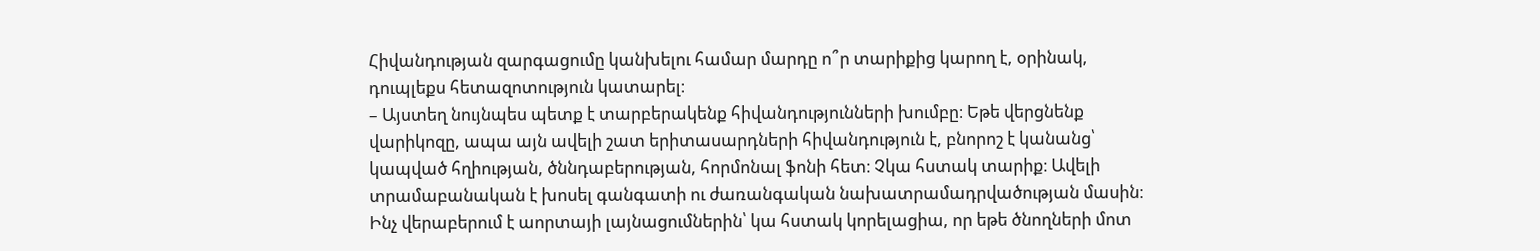Հիվանդության զարգացումը կանխելու համար մարդը ո՞ր տարիքից կարող է, օրինակ, դուպլեքս հետազոտություն կատարել։
– Այստեղ նույնպես պետք է տարբերակենք հիվանդությունների խումբը։ Եթե վերցնենք վարիկոզը, ապա այն ավելի շատ երիտասարդների հիվանդություն է, բնորոշ է կանանց՝ կապված հղիության, ծննդաբերության, հորմոնալ ֆոնի հետ։ Չկա հստակ տարիք։ Ավելի տրամաբանական է խոսել գանգատի ու ժառանգական նախատրամադրվածության մասին։
Ինչ վերաբերում է աորտայի լայնացումներին՝ կա հստակ կորելացիա, որ եթե ծնողների մոտ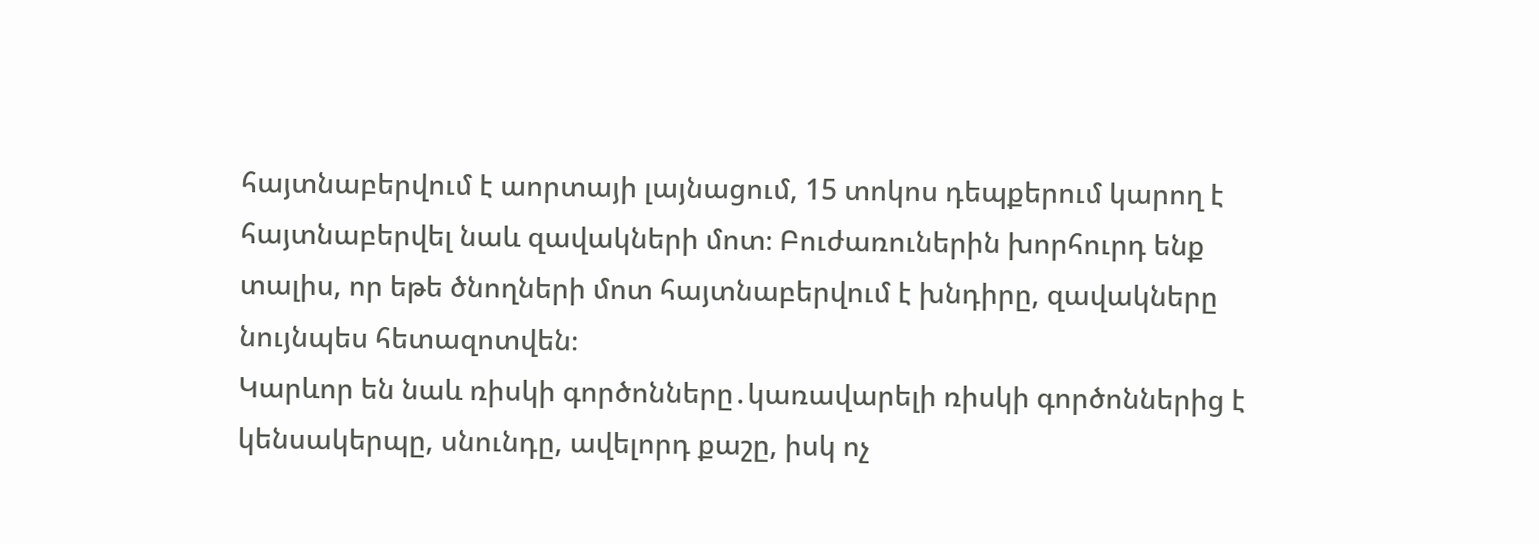հայտնաբերվում է աորտայի լայնացում, 15 տոկոս դեպքերում կարող է հայտնաբերվել նաև զավակների մոտ։ Բուժառուներին խորհուրդ ենք տալիս, որ եթե ծնողների մոտ հայտնաբերվում է խնդիրը, զավակները նույնպես հետազոտվեն։
Կարևոր են նաև ռիսկի գործոնները․կառավարելի ռիսկի գործոններից է կենսակերպը, սնունդը, ավելորդ քաշը, իսկ ոչ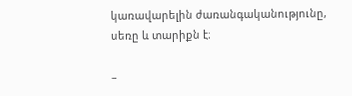կառավարելին ժառանգականությունը, սեռը և տարիքն է։

–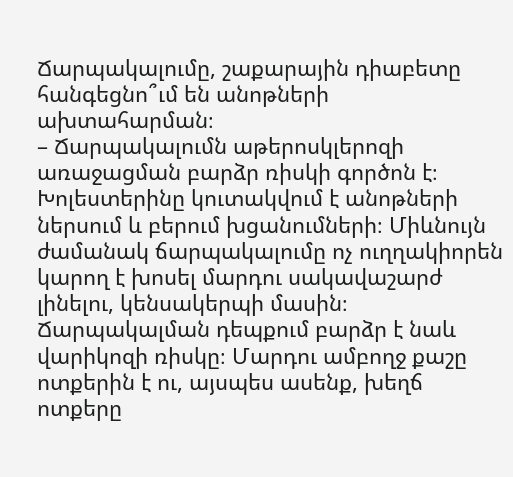Ճարպակալումը, շաքարային դիաբետը հանգեցնո՞ւմ են անոթների ախտահարման։
– Ճարպակալումն աթերոսկլերոզի առաջացման բարձր ռիսկի գործոն է։ Խոլեստերինը կուտակվում է անոթների ներսում և բերում խցանումների։ Միևնույն ժամանակ ճարպակալումը ոչ ուղղակիորեն կարող է խոսել մարդու սակավաշարժ լինելու, կենսակերպի մասին։ Ճարպակալման դեպքում բարձր է նաև վարիկոզի ռիսկը։ Մարդու ամբողջ քաշը ոտքերին է ու, այսպես ասենք, խեղճ ոտքերը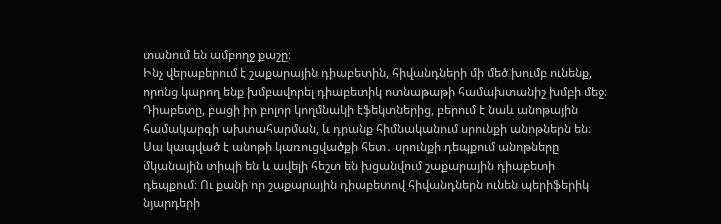տանում են ամբողջ քաշը։
Ինչ վերաբերում է շաքարային դիաբետին, հիվանդների մի մեծ խումբ ունենք, որոնց կարող ենք խմբավորել դիաբետիկ ոտնաթաթի համախտանիշ խմբի մեջ։ Դիաբետը, բացի իր բոլոր կողմնակի էֆեկտներից, բերում է նաև անոթային համակարգի ախտահարման, և դրանք հիմնականում սրունքի անոթներն են։ Սա կապված է անոթի կառուցվածքի հետ․ սրունքի դեպքում անոթները մկանային տիպի են և ավելի հեշտ են խցանվում շաքարային դիաբետի դեպքում։ Ու քանի որ շաքարային դիաբետով հիվանդներն ունեն պերիֆերիկ նյարդերի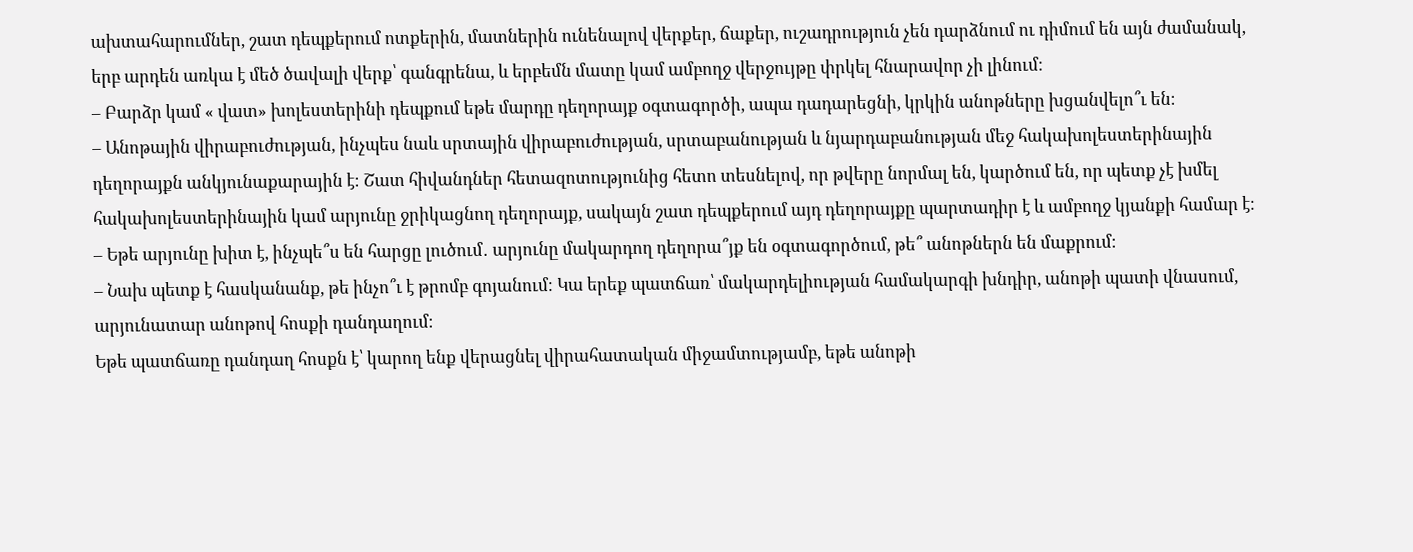ախտահարումներ, շատ դեպքերում ոտքերին, մատներին ունենալով վերքեր, ճաքեր, ուշադրություն չեն դարձնում ու դիմում են այն ժամանակ, երբ արդեն առկա է մեծ ծավալի վերք՝ գանգրենա, և երբեմն մատը կամ ամբողջ վերջույթը փրկել հնարավոր չի լինում։
– Բարձր կամ « վատ» խոլեստերինի դեպքում եթե մարդը դեղորայք օգտագործի, ապա դադարեցնի, կրկին անոթները խցանվելո՞ւ են։
– Անոթային վիրաբուժության, ինչպես նաև սրտային վիրաբուժության, սրտաբանության և նյարդաբանության մեջ հակախոլեստերինային դեղորայքն անկյունաքարային է։ Շատ հիվանդներ հետազոտությունից հետո տեսնելով, որ թվերը նորմալ են, կարծում են, որ պետք չէ խմել հակախոլեստերինային կամ արյունը ջրիկացնող դեղորայք, սակայն շատ դեպքերում այդ դեղորայքը պարտադիր է և ամբողջ կյանքի համար է։
– Եթե արյունը խիտ է, ինչպե՞ս են հարցը լուծում․ արյունը մակարդող դեղորա՞յք են օգտագործում, թե՞ անոթներն են մաքրում։
– Նախ պետք է հասկանանք, թե ինչո՞ւ է թրոմբ գոյանում։ Կա երեք պատճառ՝ մակարդելիության համակարգի խնդիր, անոթի պատի վնասում, արյունատար անոթով հոսքի դանդաղում։
Եթե պատճառը դանդաղ հոսքն է՝ կարող ենք վերացնել վիրահատական միջամտությամբ, եթե անոթի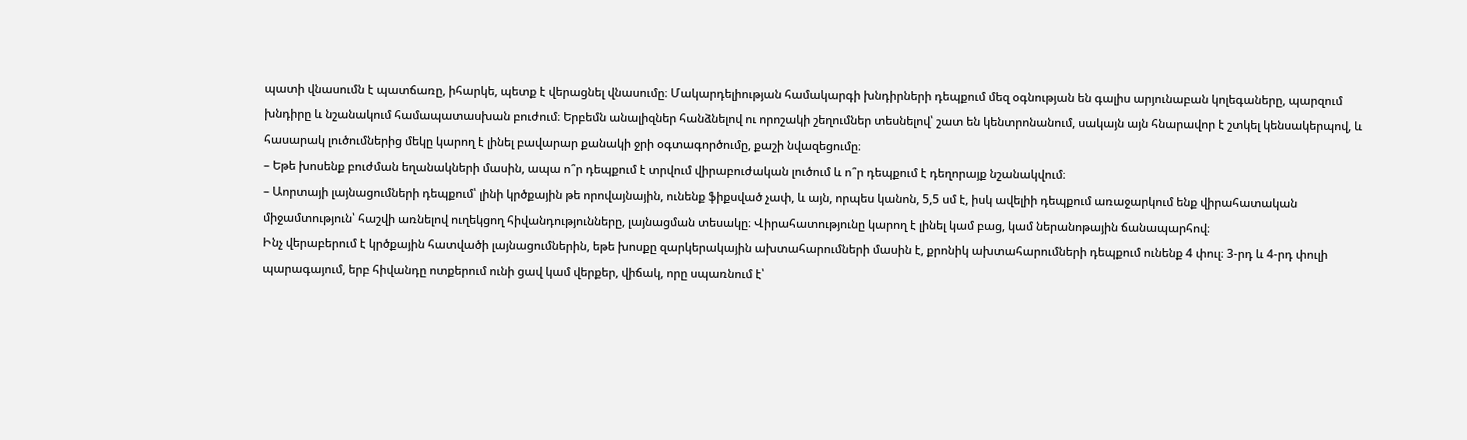պատի վնասումն է պատճառը, իհարկե, պետք է վերացնել վնասումը։ Մակարդելիության համակարգի խնդիրների դեպքում մեզ օգնության են գալիս արյունաբան կոլեգաները, պարզում խնդիրը և նշանակում համապատասխան բուժում։ Երբեմն անալիզներ հանձնելով ու որոշակի շեղումներ տեսնելով՝ շատ են կենտրոնանում, սակայն այն հնարավոր է շտկել կենսակերպով, և հասարակ լուծումներից մեկը կարող է լինել բավարար քանակի ջրի օգտագործումը, քաշի նվազեցումը։
– Եթե խոսենք բուժման եղանակների մասին, ապա ո՞ր դեպքում է տրվում վիրաբուժական լուծում և ո՞ր դեպքում է դեղորայք նշանակվում։
– Աորտայի լայնացումների դեպքում՝ լինի կրծքային թե որովայնային, ունենք ֆիքսված չափ, և այն, որպես կանոն, 5,5 սմ է, իսկ ավելիի դեպքում առաջարկում ենք վիրահատական միջամտություն՝ հաշվի առնելով ուղեկցող հիվանդությունները, լայնացման տեսակը։ Վիրահատությունը կարող է լինել կամ բաց, կամ ներանոթային ճանապարհով։
Ինչ վերաբերում է կրծքային հատվածի լայնացումներին, եթե խոսքը զարկերակային ախտահարումների մասին է, քրոնիկ ախտահարումների դեպքում ունենք 4 փուլ։ 3-րդ և 4-րդ փուլի պարագայում, երբ հիվանդը ոտքերում ունի ցավ կամ վերքեր, վիճակ, որը սպառնում է՝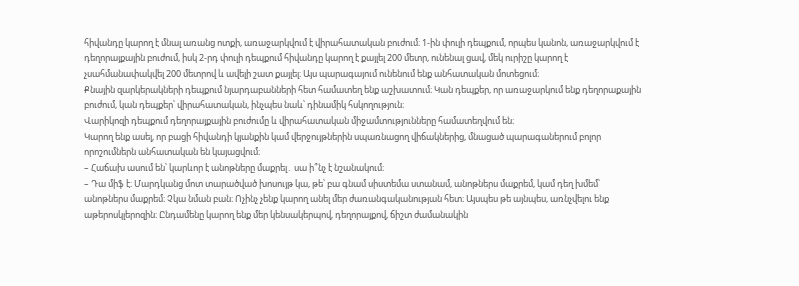հիվանդը կարող է մնալ առանց ոտքի, առաջարկվում է վիրահատական բուժում։ 1-ին փուլի դեպքում, որպես կանոն, առաջարկվում է դեղորայքային բուժում, իսկ 2-րդ փուլի դեպքում հիվանդը կարող է քայլել 200 մետր, ունենալ ցավ, մեկ ուրիշը կարող է չսահմանափակվել 200 մետրով և ավելի շատ քայլել։ Այս պարագայում ունենում ենք անհատական մոտեցում։
Քնային զարկերակների դեպքում նյարդաբանների հետ համատեղ ենք աշխատում։ Կան դեպքեր, որ առաջարկում ենք դեղորաքային բուժում, կան դեպքեր՝ վիրահատական, ինչպես նաև՝ դինամիկ հսկողություն։
Վարիկոզի դեպքում դեղորայքային բուժումը և վիրահատական միջամտությունները համատեղվում են։
Կարող ենք ասել, որ բացի հիվանդի կյանքին կամ վերջույթներին սպառնացող վիճակներից, մնացած պարագաներում բոլոր որոշումներն անհատական են կայացվում։
– Հաճախ ասում են՝ կարևոր է անոթները մաքրել․ սա ի՞նչ է նշանակում։
– Դա միֆ է։ Մարդկանց մոտ տարածված խոսույթ կա, թե՝ բա գնամ սիստեմա ստանամ, անոթներս մաքրեմ, կամ դեղ խմեմ՝ անոթներս մաքրեմ։ Չկա նման բան։ Ոչինչ չենք կարող անել մեր ժառանգականության հետ։ Այսպես թե այնպես, առնչվելու ենք աթերոսկլերոզին։ Ընդամենը կարող ենք մեր կենսակերպով, դեղորայքով, ճիշտ ժամանակին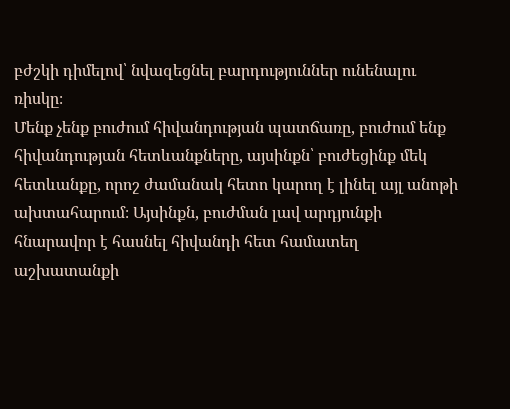բժշկի դիմելով՝ նվազեցնել բարդություններ ունենալու ռիսկը։
Մենք չենք բուժում հիվանդության պատճառը, բուժում ենք հիվանդության հետևանքները, այսինքն՝ բուժեցինք մեկ հետևանքը, որոշ ժամանակ հետո կարող է լինել այլ անոթի ախտահարում։ Այսինքն, բուժման լավ արդյունքի հնարավոր է հասնել հիվանդի հետ համատեղ աշխատանքի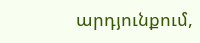արդյունքում,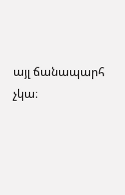այլ ճանապարհ չկա։